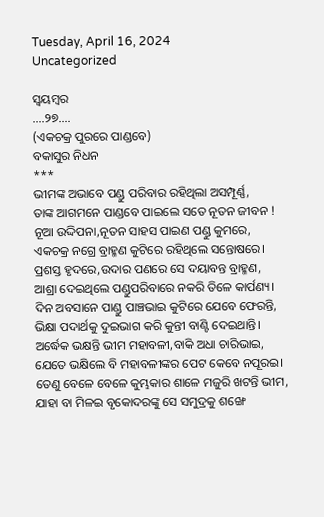Tuesday, April 16, 2024
Uncategorized

ସ୍ବୟମ୍ବର
….୨୭….
(ଏକଚକ୍ର ପୁରରେ ପାଣ୍ଡବେ)
ବକାସୁର ନିଧନ
***
ଭୀମଙ୍କ ଅଭାବେ ପଣ୍ଡୁ ପରିବାର ରହିଥିଲା ଅସମ୍ପୂର୍ଣ୍ଣ,
ତାଙ୍କ ଆଗମନେ ପାଣ୍ଡବେ ପାଇଲେ ସତେ ନୂତନ ଜୀବନ !
ନୂଆ ଉଦ୍ଦିପନା,ନୂତନ ସାହସ ପାଇଣ ପଣ୍ଡୁ କୁମରେ,
ଏକଚକ୍ର ନଗ୍ରେ ବ୍ରାହ୍ମଣ କୁଟିରେ ରହିଥିଲେ ସନ୍ତୋଷରେ।
ପ୍ରଶସ୍ତ ହୃଦରେ,ଉଦାର ପଣରେ ସେ ଦୟାବନ୍ତ ବ୍ରାହ୍ମଣ,
ଆଶ୍ରା ଦେଇଥିଲେ ପଣ୍ଡୁପରିବାରେ ନକରି ତିଳେ କାର୍ପଣ୍ୟ।
ଦିନ ଅବସାନେ ପାଣ୍ଡୁ ପାଞ୍ଚଭାଇ କୁଟିରେ ଯେବେ ଫେରନ୍ତି,
ଭିକ୍ଷା ପଦାର୍ଥକୁ ଦୁଇଭାଗ କରି କୁନ୍ତୀ ବାଣ୍ଟି ଦେଇଥାନ୍ତି।
ଅର୍ଦ୍ଧେକ ଭକ୍ଷନ୍ତି ଭୀମ ମହାବଳୀ,ବାକି ଅଧା ଚାରିଭାଇ,
ଯେତେ ଭକ୍ଷିଲେ ବି ମହାବଳୀଙ୍କର ପେଟ କେବେ ନପୂରଇ।
ତେଣୁ ବେଳେ ବେଳେ କୁମ୍ଭକାର ଶାଳେ ମଜୁରି ଖଟନ୍ତି ଭୀମ,
ଯାହା ବା ମିଳଇ ବୃକୋଦରଙ୍କୁ ସେ ସମୁଦ୍ରକୁ ଶଙ୍ଖେ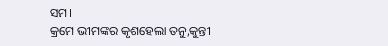ସମ।
କ୍ରମେ ଭୀମଙ୍କର କୃଶହେଲା ତନୁ,କୁନ୍ତୀ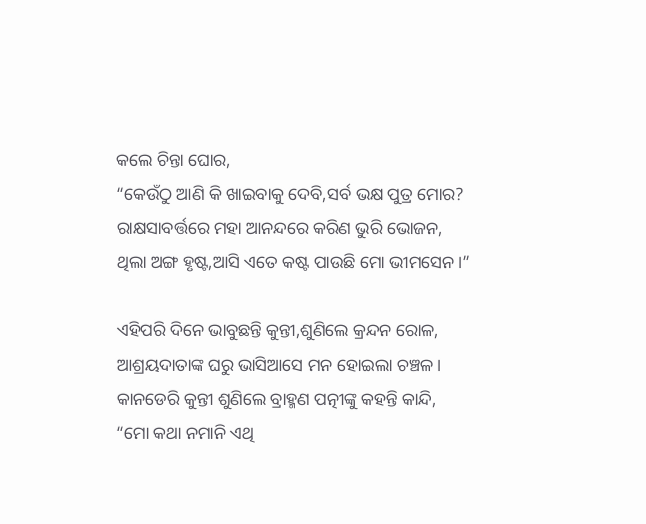କଲେ ଚିନ୍ତା ଘୋର,
“କେଉଁଠୁ ଆଣି କି ଖାଇବାକୁ ଦେବି,ସର୍ବ ଭକ୍ଷ ପୁତ୍ର ମୋର?
ରାକ୍ଷସାବର୍ତ୍ତରେ ମହା ଆନନ୍ଦରେ କରିଣ ଭୁରି ଭୋଜନ,
ଥିଲା ଅଙ୍ଗ ହୃଷ୍ଟ,ଆସି ଏତେ କଷ୍ଟ ପାଉଛି ମୋ ଭୀମସେନ।”

ଏହିପରି ଦିନେ ଭାବୁଛନ୍ତି କୁନ୍ତୀ,ଶୁଣିଲେ କ୍ରନ୍ଦନ ରୋଳ,
ଆଶ୍ରୟଦାତାଙ୍କ ଘରୁ ଭାସିଆସେ ମନ ହୋଇଲା ଚଞ୍ଚଳ।
କାନଡେରି କୁନ୍ତୀ ଶୁଣିଲେ ବ୍ରାହ୍ମଣ ପତ୍ନୀଙ୍କୁ କହନ୍ତି କାନ୍ଦି,
“ମୋ କଥା ନମାନି ଏଥି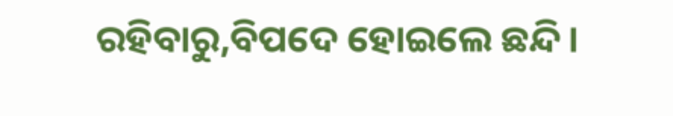ରହିବାରୁ,ବିପଦେ ହୋଇଲେ ଛନ୍ଦି।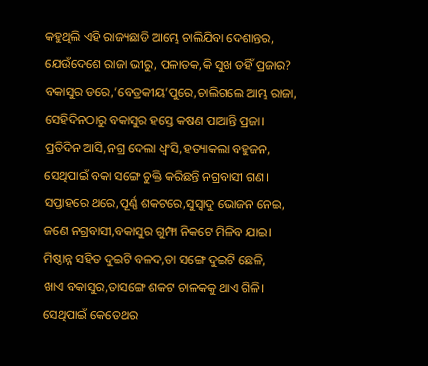କହୁଥିଲି ଏହି ରାଜ୍ୟଛାଡି ଆମ୍ଭେ ଚାଲିଯିବା ଦେଶାନ୍ତର,
ଯେଉଁଦେଶେ ରାଜା ଭୀରୁ, ପଳାତକ,କି ସୁଖ ତହିଁ ପ୍ରଜାର?
ବକାସୁର ଡରେ,’ବେତ୍ରକୀୟ’ପୁରେ,ଚାଲିଗଲେ ଆମ୍ଭ ରାଜା,
ସେହିଦିନଠାରୁ ବକାସୁର ହସ୍ତେ କଷଣ ପାଆନ୍ତି ପ୍ରଜା।
ପ୍ରତିଦିନ ଆସି,ନଗ୍ର ଦେଲା ଧ୍ବଂସି,ହତ୍ୟାକଲା ବହୁଜନ,
ସେଥିପାଇଁ ବକା ସଙ୍ଗେ ଚୁକ୍ତି କରିଛନ୍ତି ନଗ୍ରବାସୀ ଗଣ।
ସପ୍ତାହରେ ଥରେ,ପୂର୍ଣ୍ଣ ଶକଟରେ,ସୁସ୍ବାଦୁ ଭୋଜନ ନେଇ,
ଜଣେ ନଗ୍ରବାସୀ,ବକାସୁର ଗୁମ୍ଫା ନିକଟେ ମିଳିବ ଯାଇ।
ମିଷ୍ଠାନ୍ନ ସହିତ ଦୁଇଟି ବଳଦ,ତା ସଙ୍ଗେ ଦୁଇଟି ଛେଳି,
ଖାଏ ବକାସୁର,ତାସଙ୍ଗେ ଶକଟ ଚାଳକକୁ ଥାଏ ଗିଳି।
ସେଥିପାଇଁ କେତେଥର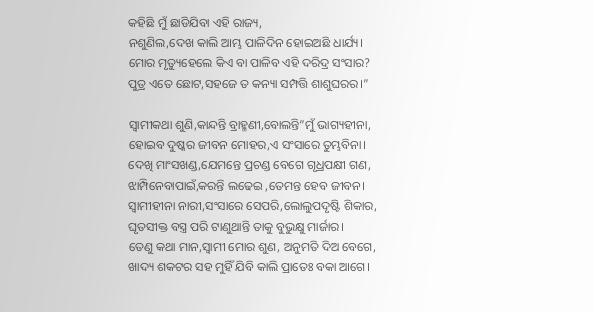କହିଛି ମୁଁ ଛାଡିଯିବା ଏହି ରାଜ୍ୟ,
ନଶୁଣିଲ,ଦେଖ କାଲି ଆମ୍ଭ ପାଳିଦିନ ହୋଇଅଛି ଧାର୍ଯ୍ୟ।
ମୋର ମୃତ୍ୟୁହେଲେ କିଏ ବା ପାଳିବ ଏହି ଦରିଦ୍ର ସଂସାର?
ପୁତ୍ର ଏତେ ଛୋଟ,ସହଜେ ତ କନ୍ୟା ସମ୍ପତ୍ତି ଶାଶୁଘରର।”

ସ୍ବାମୀକଥା ଶୁଣି,କାନ୍ଦନ୍ତି ବ୍ରାହ୍ମଣୀ,ବୋଲନ୍ତି”ମୁଁ ଭାଗ୍ୟହୀନା,
ହୋଇବ ଦୁଷ୍କର ଜୀବନ ମୋହର,ଏ ସଂସାରେ ତୁମ୍ଭବିନା।
ଦେଖି ମାଂସଖଣ୍ଡ,ଯେମନ୍ତେ ପ୍ରଚଣ୍ଡ ବେଗେ ଗୃଧ୍ରପକ୍ଷୀ ଗଣ,
ଝାମ୍ପିନେବାପାଇଁ,କରନ୍ତି ଲଢେଇ ,ତେମନ୍ତ ହେବ ଜୀବନ।
ସ୍ବାମୀହୀନା ନାରୀ,ସଂସାରେ ସେପରି,ଲୋଲୁପଦୃଷ୍ଟି ଶିକାର,
ଘୃତସୀକ୍ତ ବସ୍ତ୍ର ପରି ଟାଣୁଥାନ୍ତି ତାକୁ ବୁଭୁକ୍ଷୁ ମାର୍ଜାର।
ତେଣୁ କଥା ମାନ,ସ୍ବାମୀ ମୋର ଶୁଣ, ଅନୁମତି ଦିଅ ବେଗେ,
ଖାଦ୍ୟ ଶକଟର ସହ ମୁହିଁ ଯିବି କାଲି ପ୍ରାତେଃ ବକା ଆଗେ।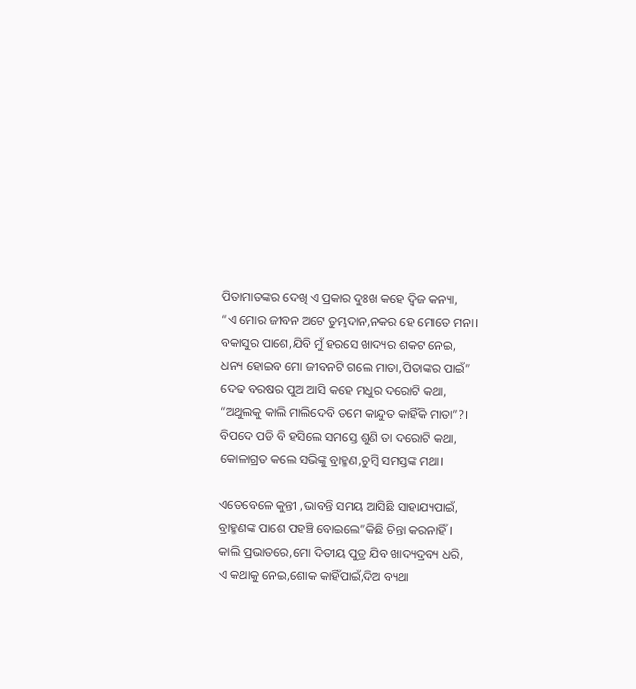ପିତାମାତଙ୍କର ଦେଖି ଏ ପ୍ରକାର ଦୁଃଖ କହେ ଦ୍ବିଜ କନ୍ୟା,
“ଏ ମୋର ଜୀବନ ଅଟେ ତୁମ୍ଭଦାନ,ନକର ହେ ମୋତେ ମନା।
ବକାସୁର ପାଶେ,ଯିବି ମୁଁ ହରସେ ଖାଦ୍ୟର ଶକଟ ନେଇ,
ଧନ୍ୟ ହୋଇବ ମୋ ଜୀବନଟି ଗଲେ ମାତା,ପିତାଙ୍କର ପାଇଁ”
ଦେଢ ବରଷର ପୁଅ ଆସି କହେ ମଧୁର ଦରୋଟି କଥା,
“ଅଥୁଲକୁ କାଲି ମାଲିଦେବି ତମେ କାନ୍ଦୁତ କାହିଁକି ମାତା”?।
ବିପଦେ ପଡି ବି ହସିଲେ ସମସ୍ତେ ଶୁଣି ତା ଦରୋଟି କଥା,
କୋଳାଗ୍ରତ କଲେ ସଭିଙ୍କୁ ବ୍ରାହ୍ମଣ,ଚୁମ୍ବି ସମସ୍ତଙ୍କ ମଥା।

ଏତେବେଳେ କୁନ୍ତୀ ,ଭାବନ୍ତି ସମୟ ଆସିଛି ସାହାଯ୍ୟପାଇଁ,
ବ୍ରାହ୍ମଣଙ୍କ ପାଶେ ପହଞ୍ଚି ବୋଇଲେ”କିଛି ଚିନ୍ତା କରନାହିଁ।
କାଲି ପ୍ରଭାତରେ,ମୋ ଦିତୀୟ ପୁତ୍ର ଯିବ ଖାଦ୍ୟଦ୍ରବ୍ୟ ଧରି,
ଏ କଥାକୁ ନେଇ,ଶୋକ କାହିଁପାଇଁ,ଦିଅ ବ୍ୟଥା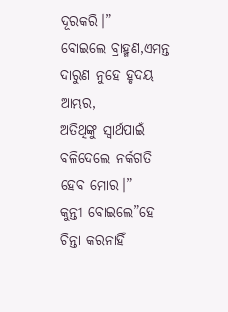ଦୂରକରି।”
ବୋଇଲେ ବ୍ରାହ୍ମଣ,ଏମନ୍ତ ଦାରୁଣ ନୁହେ ହୃଦୟ ଆମ୍ଭର,
ଅତିଥିଙ୍କୁ ସ୍ବାର୍ଥପାଇଁ ବଳିଦେଲେ ନର୍କଗତି ହେବ ମୋର।”
କୁନ୍ତୀ ବୋଇଲେ”ହେ ଚିନ୍ତା କରନାହିଁ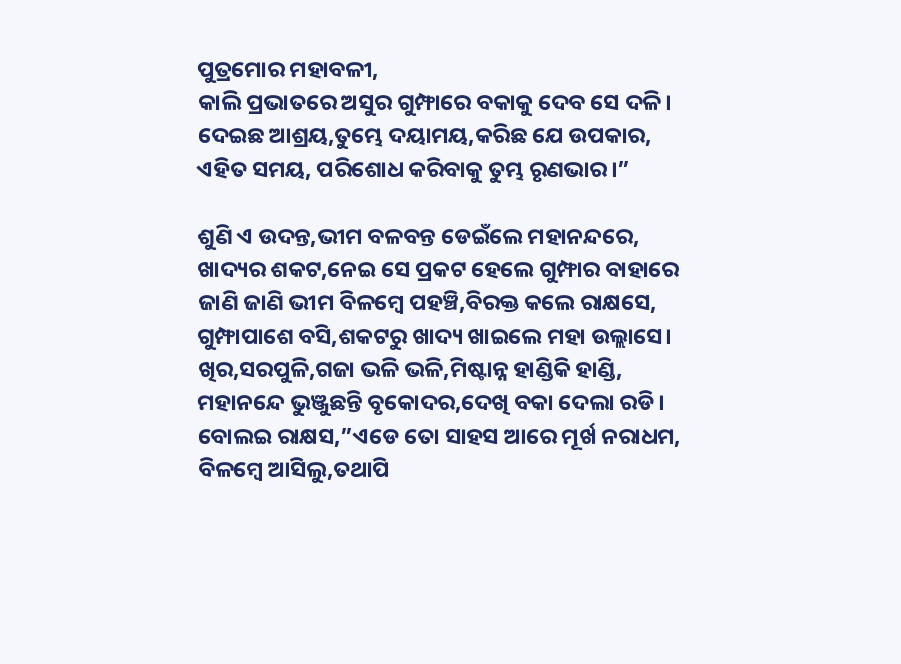ପୁତ୍ରମୋର ମହାବଳୀ,
କାଲି ପ୍ରଭାତରେ ଅସୁର ଗୁମ୍ଫାରେ ବକାକୁ ଦେବ ସେ ଦଳି।
ଦେଇଛ ଆଶ୍ରୟ,ତୁମ୍ଭେ ଦୟାମୟ,କରିଛ ଯେ ଉପକାର,
ଏହିତ ସମୟ, ପରିଶୋଧ କରିବାକୁ ତୁମ୍ଭ ରୃଣଭାର।”

ଶୁଣି ଏ ଉଦନ୍ତ,ଭୀମ ବଳବନ୍ତ ଡେଇଁଲେ ମହାନନ୍ଦରେ,
ଖାଦ୍ୟର ଶକଟ,ନେଇ ସେ ପ୍ରକଟ ହେଲେ ଗୁମ୍ଫାର ବାହାରେ
ଜାଣି ଜାଣି ଭୀମ ବିଳମ୍ବେ ପହଞ୍ଚି,ବିରକ୍ତ କଲେ ରାକ୍ଷସେ,
ଗୁମ୍ଫାପାଶେ ବସି,ଶକଟରୁ ଖାଦ୍ୟ ଖାଇଲେ ମହା ଉଲ୍ଲାସେ।
ଖିର,ସରପୁଳି,ଗଜା ଭଳି ଭଳି,ମିଷ୍ଟାନ୍ନ ହାଣ୍ଡିକି ହାଣ୍ଡି,
ମହାନନ୍ଦେ ଭୁଞ୍ଜୁଛନ୍ତି ବୃକୋଦର,ଦେଖି ବକା ଦେଲା ରଡି।
ବୋଲଇ ରାକ୍ଷସ,”ଏଡେ ତୋ ସାହସ ଆରେ ମୂର୍ଖ ନରାଧମ,
ବିଳମ୍ବେ ଆସିଲୁ,ତଥାପି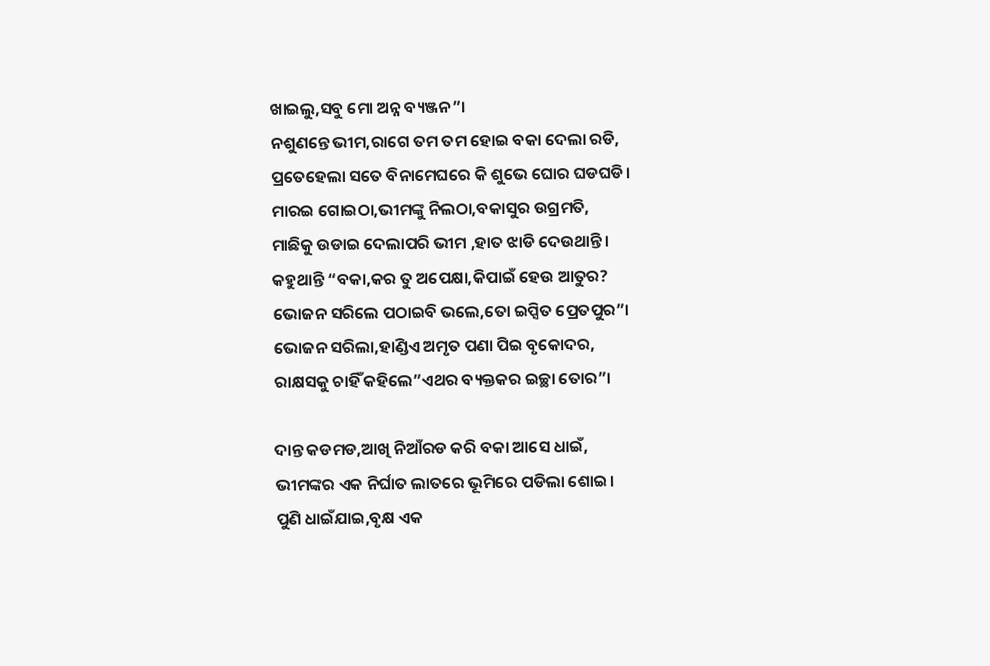ଖାଇଲୁ,ସବୁ ମୋ ଅନ୍ନ ବ୍ୟଞ୍ଜନ”।
ନଶୁଣନ୍ତେ ଭୀମ,ରାଗେ ତମ ତମ ହୋଇ ବକା ଦେଲା ରଡି,
ପ୍ରତେହେଲା ସତେ ବିନାମେଘରେ କି ଶୁଭେ ଘୋର ଘଡଘଡି।
ମାରଇ ଗୋଇଠା,ଭୀମଙ୍କୁ ନିଲଠା,ବକାସୁର ଉଗ୍ରମତି,
ମାଛିକୁ ଉଡାଇ ଦେଲାପରି ଭୀମ ,ହାତ ଝାଡି ଦେଉଥାନ୍ତି।
କହୁଥାନ୍ତି “ବକା,କର ତୁ ଅପେକ୍ଷା,କିପାଇଁ ହେଉ ଆତୁର?
ଭୋଜନ ସରିଲେ ପଠାଇବି ଭଲେ,ତୋ ଇପ୍ସିତ ପ୍ରେତପୁର”।
ଭୋଜନ ସରିଲା,ହାଣ୍ଡିଏ ଅମୃତ ପଣା ପିଇ ବୃକୋଦର,
ରାକ୍ଷସକୁ ଚାହିଁ କହିଲେ”ଏଥର ବ୍ୟକ୍ତକର ଇଚ୍ଛା ତୋର”।

ଦାନ୍ତ କଡମଡ,ଆଖି ନିଆଁରଡ କରି ବକା ଆସେ ଧାଇଁ,
ଭୀମଙ୍କର ଏକ ନିର୍ଘାତ ଲାତରେ ଭୂମିରେ ପଡିଲା ଶୋଇ।
ପୁଣି ଧାଇଁଯାଇ,ବୃକ୍ଷ ଏକ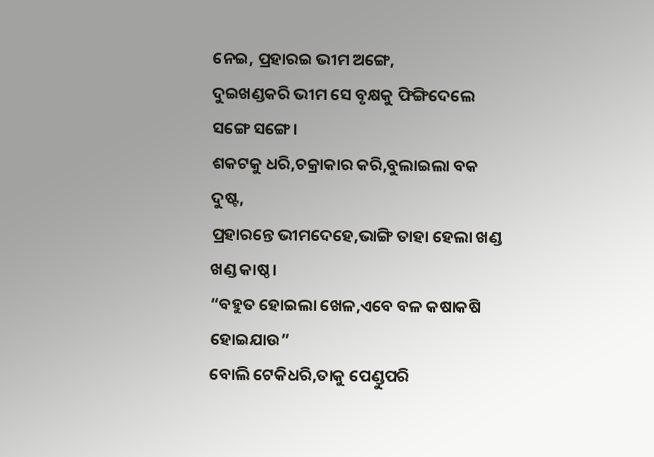ନେଇ, ପ୍ରହାରଇ ଭୀମ ଅଙ୍ଗେ,
ଦୁଇଖଣ୍ଡକରି ଭୀମ ସେ ବୃକ୍ଷକୁ ଫିଙ୍ଗିଦେଲେ ସଙ୍ଗେ ସଙ୍ଗେ।
ଶକଟକୁ ଧରି,ଚକ୍ରାକାର କରି,ବୁଲାଇଲା ବକ ଦୁଷ୍ଟ,
ପ୍ରହାରନ୍ତେ ଭୀମଦେହେ,ଭାଙ୍ଗି ତାହା ହେଲା ଖଣ୍ଡ ଖଣ୍ଡ କାଷ୍ଠ।
“ବହୁତ ହୋଇଲା ଖେଳ,ଏବେ ବଳ କଷାକଷି ହୋଇଯାଉ”
ବୋଲି ଟେକିଧରି,ତାକୁ ପେଣ୍ଡୁପରି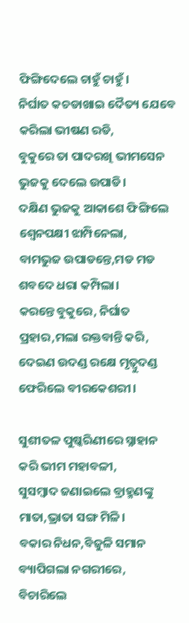ଫିଙ୍ଗିଦେଲେ ଚାହୁଁ ଚାହୁଁ।
ନିର୍ଘାତ କଚଡାଖାଇ ଦୈତ୍ୟ ଯେବେ କରିଲା ଭୀଷଣ ରଡି,
ବୁକୁରେ ତା ପାଦରଖି ଭୀମସେନ ଭୁଜକୁ ଦେଲେ ଉପାଡି।
ଦକ୍ଷିଣ ଭୁଜକୁ ଆକାଶେ ଫିଙ୍ଗିଲେ ଶ୍ବେନପକ୍ଷୀ ଝାମ୍ପିନେଲା,
ବାମଭୁଜ ଉପାଡନ୍ତେ,ମଡ ମଡ ଶବଦେ ଧରା କମ୍ପିଲା।
କରନ୍ତେ ବୁକୁରେ, ନିର୍ଘାତ ପ୍ରହାର,ମଲା ରକ୍ତବାନ୍ତି କରି,
ଦେଇଣ ଉଦଣ୍ଡ ରକ୍ଷେ ମୃତ୍ବୁଦଣ୍ଡ ଫେରିଲେ ବୀରକେଶରୀ।

ସୁଶୀତଳ ପୁଷ୍କରିଣୀରେ ସ୍ନାହାନ କରି ଭୀମ ମହାବଳୀ,
ସୁସମ୍ବାଦ ଜଣାଇଲେ ବ୍ରାହ୍ମଣଙ୍କୁ ମାତା,ଭ୍ରାତା ସଙ୍ଗ ମିଳି।
ବକାର ନିଧନ,ବିଜୁଳି ସମାନ ବ୍ୟାପିଗଲା ନଗରୀରେ,
ବିଚାରିଲେ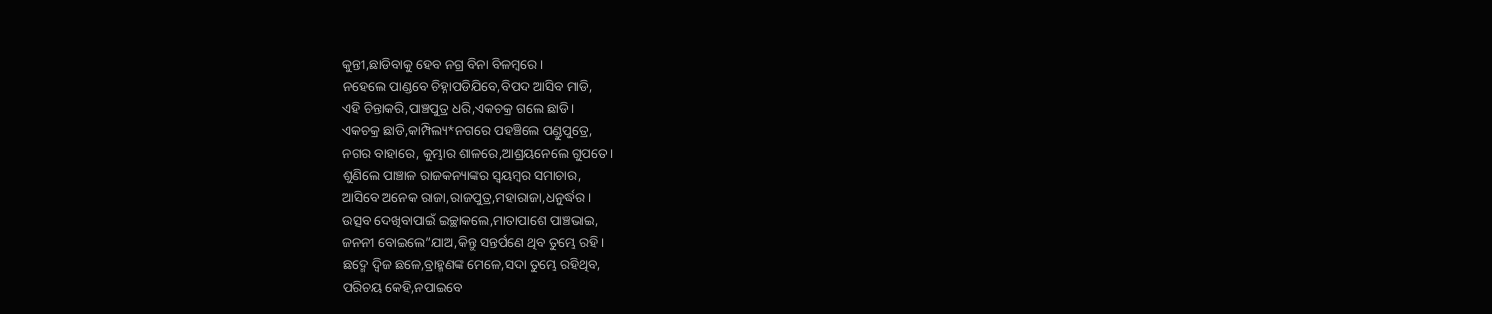କୁନ୍ତୀ,ଛାଡିବାକୁ ହେବ ନଗ୍ର ବିନା ବିଳମ୍ବରେ।
ନହେଲେ ପାଣ୍ଡବେ ଚିହ୍ନାପଡିଯିବେ,ବିପଦ ଆସିବ ମାଡି,
ଏହି ଚିନ୍ତାକରି,ପାଞ୍ଚପୁତ୍ର ଧରି,ଏକଚକ୍ର ଗଲେ ଛାଡି।
ଏକଚକ୍ର ଛାଡି,କାମ୍ପିଲ୍ୟ*ନଗରେ ପହଞ୍ଚିଲେ ପଣ୍ଡୁପୁତ୍ରେ,
ନଗର ବାହାରେ, କୁମ୍ଭାର ଶାଳରେ,ଆଶ୍ରୟନେଲେ ଗୁପତେ।
ଶୁଣିଲେ ପାଞ୍ଚାଳ ରାଜକନ୍ୟାଙ୍କର ସ୍ବୟମ୍ବର ସମାଚାର,
ଆସିବେ ଅନେକ ରାଜା,ରାଜପୁତ୍ର,ମହାରାଜା,ଧନୁର୍ଦ୍ଧର।
ଉତ୍ସବ ଦେଖିବାପାଇଁ ଇଚ୍ଛାକଲେ,ମାତାପାଶେ ପାଞ୍ଚଭାଇ,
ଜନନୀ ବୋଇଲେ”ଯାଅ,କିନ୍ତୁ ସନ୍ତର୍ପଣେ ଥିବ ତୁମ୍ଭେ ରହି।
ଛଦ୍ମେ ଦ୍ବିଜ ଛଳେ,ବ୍ରାହ୍ମଣଙ୍କ ମେଳେ,ସଦା ତୁମ୍ଭେ ରହିଥିବ,
ପରିଚୟ କେହି,ନପାଇବେ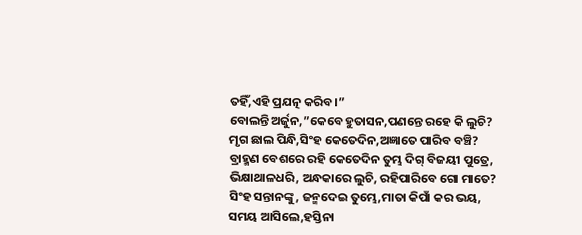ତହିଁ,ଏହି ପ୍ରଯତ୍ନ କରିବ।”
ବୋଲନ୍ତି ଅର୍ଜୁନ,”କେବେ ହୁତାସନ,ପଣନ୍ତେ ରହେ କି ଲୁଚି?
ମୃଗ ଛାଲ ପିନ୍ଧି,ସିଂହ କେତେଦିନ,ଅଜ୍ଞାତେ ପାରିବ ବଞ୍ଚି?
ବ୍ରାହ୍ମଣ ବେଶରେ ରହି କେତେଦିନ ତୁମ୍ଭ ଦିଗ୍ ବିଜୟୀ ପୁତ୍ରେ,
ଭିକ୍ଷାଥାଳଧରି, ଅନ୍ଧକାରେ ଲୁଚି, ରହିପାରିବେ ଗୋ ମାତେ?
ସିଂହ ସନ୍ତାନଙ୍କୁ, ଜନ୍ମଦେଇ ତୁମ୍ଭେ,ମାତା କିପାଁ କର ଭୟ,
ସମୟ ଆସିଲେ,ହସ୍ତିନା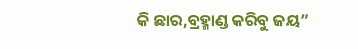କି ଛାର,ବ୍ରହ୍ମାଣ୍ଡ କରିବୁ ଜୟ”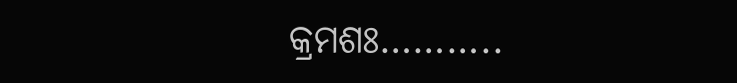କ୍ରମଶଃ………..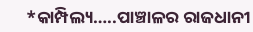*କାମ୍ପିଲ୍ୟ…..ପାଞ୍ଚାଳର ରାଜଧାନୀ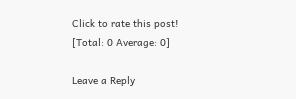Click to rate this post!
[Total: 0 Average: 0]

Leave a Reply